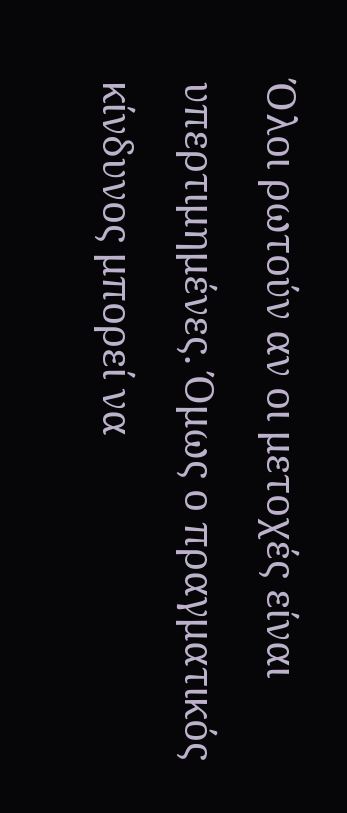Όλοι ρωτούν αν οι μετοχές είναι υπερτιμημένες. Όμως ο πραγματικός κίνδυνος μπορεί να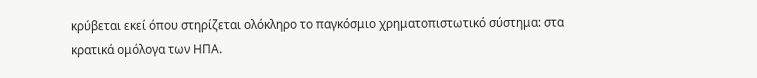κρύβεται εκεί όπου στηρίζεται ολόκληρο το παγκόσμιο χρηματοπιστωτικό σύστημα: στα κρατικά ομόλογα των ΗΠΑ.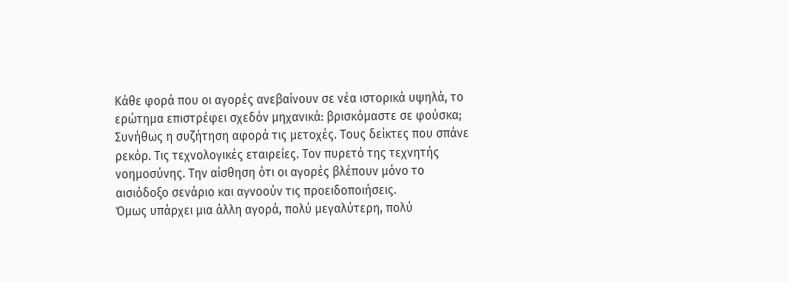Κάθε φορά που οι αγορές ανεβαίνουν σε νέα ιστορικά υψηλά, το ερώτημα επιστρέφει σχεδόν μηχανικά: βρισκόμαστε σε φούσκα;
Συνήθως η συζήτηση αφορά τις μετοχές. Τους δείκτες που σπάνε ρεκόρ. Τις τεχνολογικές εταιρείες. Τον πυρετό της τεχνητής νοημοσύνης. Την αίσθηση ότι οι αγορές βλέπουν μόνο το αισιόδοξο σενάριο και αγνοούν τις προειδοποιήσεις.
Όμως υπάρχει μια άλλη αγορά, πολύ μεγαλύτερη, πολύ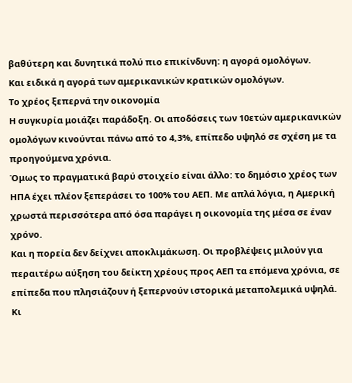βαθύτερη και δυνητικά πολύ πιο επικίνδυνη: η αγορά ομολόγων.
Και ειδικά η αγορά των αμερικανικών κρατικών ομολόγων.
Το χρέος ξεπερνά την οικονομία
Η συγκυρία μοιάζει παράδοξη. Οι αποδόσεις των 10ετών αμερικανικών ομολόγων κινούνται πάνω από το 4,3%, επίπεδο υψηλό σε σχέση με τα προηγούμενα χρόνια.
Όμως το πραγματικά βαρύ στοιχείο είναι άλλο: το δημόσιο χρέος των ΗΠΑ έχει πλέον ξεπεράσει το 100% του ΑΕΠ. Με απλά λόγια, η Αμερική χρωστά περισσότερα από όσα παράγει η οικονομία της μέσα σε έναν χρόνο.
Και η πορεία δεν δείχνει αποκλιμάκωση. Οι προβλέψεις μιλούν για περαιτέρω αύξηση του δείκτη χρέους προς ΑΕΠ τα επόμενα χρόνια, σε επίπεδα που πλησιάζουν ή ξεπερνούν ιστορικά μεταπολεμικά υψηλά.
Κι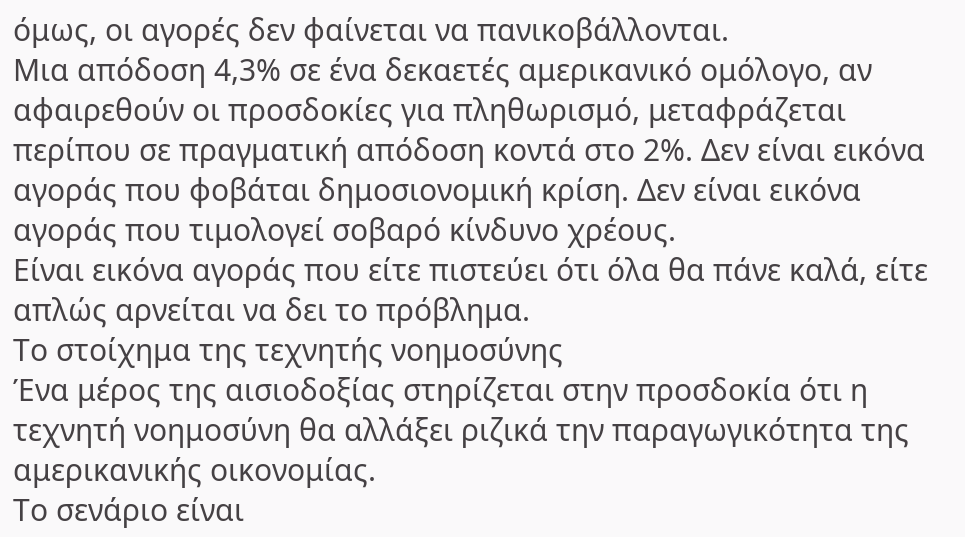όμως, οι αγορές δεν φαίνεται να πανικοβάλλονται.
Μια απόδοση 4,3% σε ένα δεκαετές αμερικανικό ομόλογο, αν αφαιρεθούν οι προσδοκίες για πληθωρισμό, μεταφράζεται περίπου σε πραγματική απόδοση κοντά στο 2%. Δεν είναι εικόνα αγοράς που φοβάται δημοσιονομική κρίση. Δεν είναι εικόνα αγοράς που τιμολογεί σοβαρό κίνδυνο χρέους.
Είναι εικόνα αγοράς που είτε πιστεύει ότι όλα θα πάνε καλά, είτε απλώς αρνείται να δει το πρόβλημα.
Το στοίχημα της τεχνητής νοημοσύνης
Ένα μέρος της αισιοδοξίας στηρίζεται στην προσδοκία ότι η τεχνητή νοημοσύνη θα αλλάξει ριζικά την παραγωγικότητα της αμερικανικής οικονομίας.
Το σενάριο είναι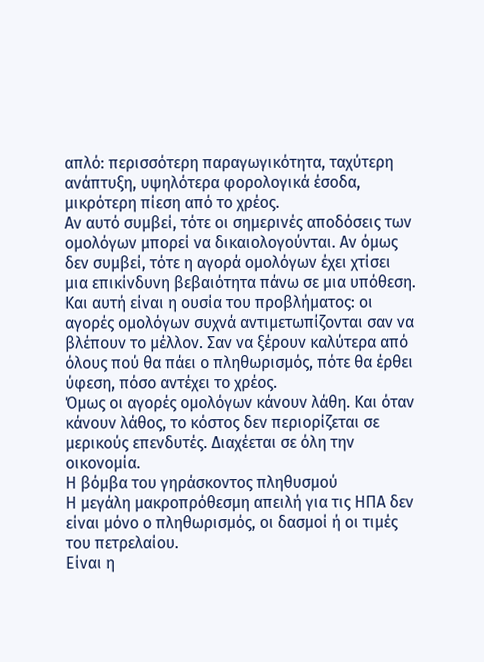απλό: περισσότερη παραγωγικότητα, ταχύτερη ανάπτυξη, υψηλότερα φορολογικά έσοδα, μικρότερη πίεση από το χρέος.
Αν αυτό συμβεί, τότε οι σημερινές αποδόσεις των ομολόγων μπορεί να δικαιολογούνται. Αν όμως δεν συμβεί, τότε η αγορά ομολόγων έχει χτίσει μια επικίνδυνη βεβαιότητα πάνω σε μια υπόθεση.
Και αυτή είναι η ουσία του προβλήματος: οι αγορές ομολόγων συχνά αντιμετωπίζονται σαν να βλέπουν το μέλλον. Σαν να ξέρουν καλύτερα από όλους πού θα πάει ο πληθωρισμός, πότε θα έρθει ύφεση, πόσο αντέχει το χρέος.
Όμως οι αγορές ομολόγων κάνουν λάθη. Και όταν κάνουν λάθος, το κόστος δεν περιορίζεται σε μερικούς επενδυτές. Διαχέεται σε όλη την οικονομία.
Η βόμβα του γηράσκοντος πληθυσμού
Η μεγάλη μακροπρόθεσμη απειλή για τις ΗΠΑ δεν είναι μόνο ο πληθωρισμός, οι δασμοί ή οι τιμές του πετρελαίου.
Είναι η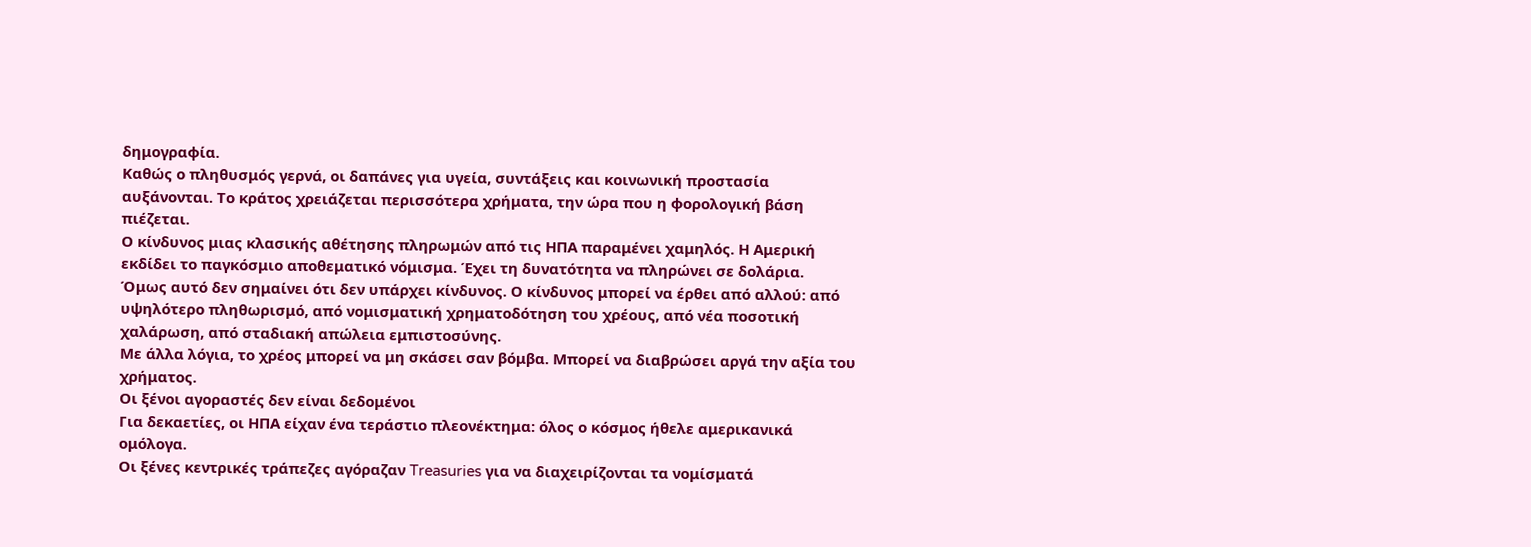δημογραφία.
Καθώς ο πληθυσμός γερνά, οι δαπάνες για υγεία, συντάξεις και κοινωνική προστασία αυξάνονται. Το κράτος χρειάζεται περισσότερα χρήματα, την ώρα που η φορολογική βάση πιέζεται.
Ο κίνδυνος μιας κλασικής αθέτησης πληρωμών από τις ΗΠΑ παραμένει χαμηλός. Η Αμερική εκδίδει το παγκόσμιο αποθεματικό νόμισμα. Έχει τη δυνατότητα να πληρώνει σε δολάρια.
Όμως αυτό δεν σημαίνει ότι δεν υπάρχει κίνδυνος. Ο κίνδυνος μπορεί να έρθει από αλλού: από υψηλότερο πληθωρισμό, από νομισματική χρηματοδότηση του χρέους, από νέα ποσοτική χαλάρωση, από σταδιακή απώλεια εμπιστοσύνης.
Με άλλα λόγια, το χρέος μπορεί να μη σκάσει σαν βόμβα. Μπορεί να διαβρώσει αργά την αξία του χρήματος.
Οι ξένοι αγοραστές δεν είναι δεδομένοι
Για δεκαετίες, οι ΗΠΑ είχαν ένα τεράστιο πλεονέκτημα: όλος ο κόσμος ήθελε αμερικανικά ομόλογα.
Οι ξένες κεντρικές τράπεζες αγόραζαν Treasuries για να διαχειρίζονται τα νομίσματά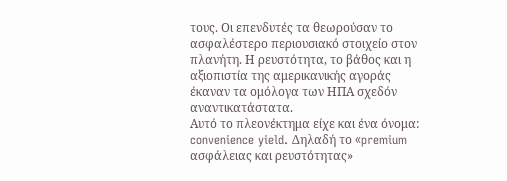τους. Οι επενδυτές τα θεωρούσαν το ασφαλέστερο περιουσιακό στοιχείο στον πλανήτη. Η ρευστότητα, το βάθος και η αξιοπιστία της αμερικανικής αγοράς έκαναν τα ομόλογα των ΗΠΑ σχεδόν αναντικατάστατα.
Αυτό το πλεονέκτημα είχε και ένα όνομα: convenience yield. Δηλαδή το «premium ασφάλειας και ρευστότητας»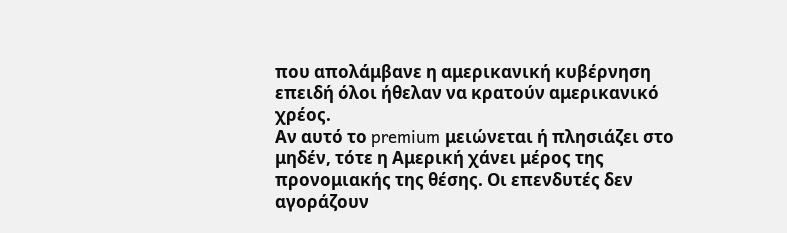που απολάμβανε η αμερικανική κυβέρνηση επειδή όλοι ήθελαν να κρατούν αμερικανικό χρέος.
Αν αυτό το premium μειώνεται ή πλησιάζει στο μηδέν, τότε η Αμερική χάνει μέρος της προνομιακής της θέσης. Οι επενδυτές δεν αγοράζουν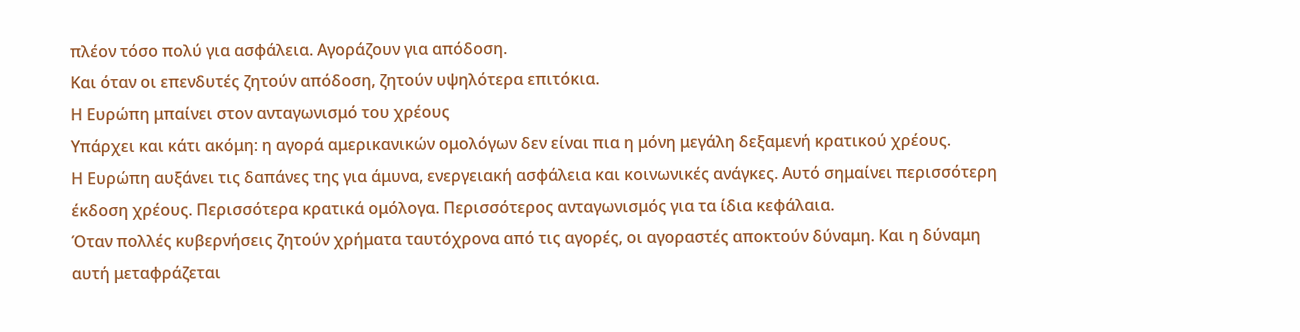πλέον τόσο πολύ για ασφάλεια. Αγοράζουν για απόδοση.
Και όταν οι επενδυτές ζητούν απόδοση, ζητούν υψηλότερα επιτόκια.
Η Ευρώπη μπαίνει στον ανταγωνισμό του χρέους
Υπάρχει και κάτι ακόμη: η αγορά αμερικανικών ομολόγων δεν είναι πια η μόνη μεγάλη δεξαμενή κρατικού χρέους.
Η Ευρώπη αυξάνει τις δαπάνες της για άμυνα, ενεργειακή ασφάλεια και κοινωνικές ανάγκες. Αυτό σημαίνει περισσότερη έκδοση χρέους. Περισσότερα κρατικά ομόλογα. Περισσότερος ανταγωνισμός για τα ίδια κεφάλαια.
Όταν πολλές κυβερνήσεις ζητούν χρήματα ταυτόχρονα από τις αγορές, οι αγοραστές αποκτούν δύναμη. Και η δύναμη αυτή μεταφράζεται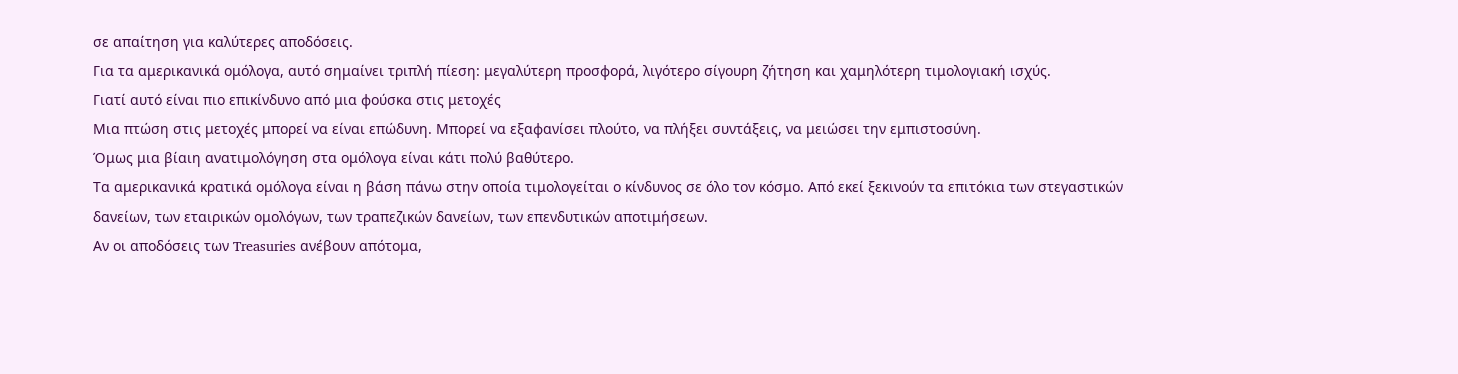σε απαίτηση για καλύτερες αποδόσεις.
Για τα αμερικανικά ομόλογα, αυτό σημαίνει τριπλή πίεση: μεγαλύτερη προσφορά, λιγότερο σίγουρη ζήτηση και χαμηλότερη τιμολογιακή ισχύς.
Γιατί αυτό είναι πιο επικίνδυνο από μια φούσκα στις μετοχές
Μια πτώση στις μετοχές μπορεί να είναι επώδυνη. Μπορεί να εξαφανίσει πλούτο, να πλήξει συντάξεις, να μειώσει την εμπιστοσύνη.
Όμως μια βίαιη ανατιμολόγηση στα ομόλογα είναι κάτι πολύ βαθύτερο.
Τα αμερικανικά κρατικά ομόλογα είναι η βάση πάνω στην οποία τιμολογείται ο κίνδυνος σε όλο τον κόσμο. Από εκεί ξεκινούν τα επιτόκια των στεγαστικών δανείων, των εταιρικών ομολόγων, των τραπεζικών δανείων, των επενδυτικών αποτιμήσεων.
Αν οι αποδόσεις των Treasuries ανέβουν απότομα,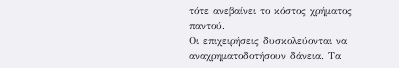τότε ανεβαίνει το κόστος χρήματος παντού.
Οι επιχειρήσεις δυσκολεύονται να αναχρηματοδοτήσουν δάνεια. Τα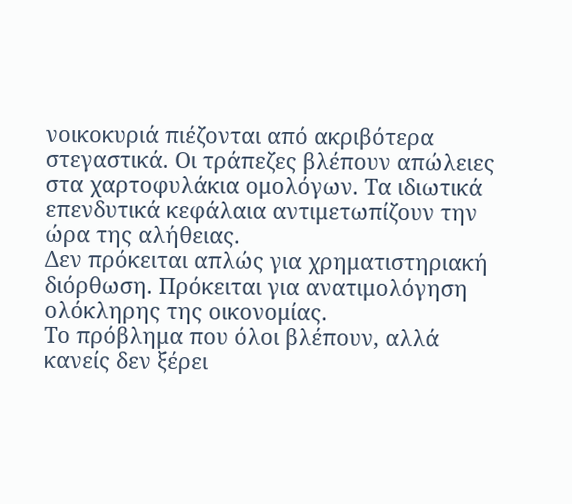νοικοκυριά πιέζονται από ακριβότερα στεγαστικά. Οι τράπεζες βλέπουν απώλειες στα χαρτοφυλάκια ομολόγων. Τα ιδιωτικά επενδυτικά κεφάλαια αντιμετωπίζουν την ώρα της αλήθειας.
Δεν πρόκειται απλώς για χρηματιστηριακή διόρθωση. Πρόκειται για ανατιμολόγηση ολόκληρης της οικονομίας.
Το πρόβλημα που όλοι βλέπουν, αλλά κανείς δεν ξέρει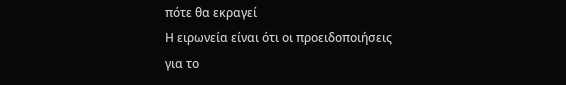πότε θα εκραγεί
Η ειρωνεία είναι ότι οι προειδοποιήσεις για το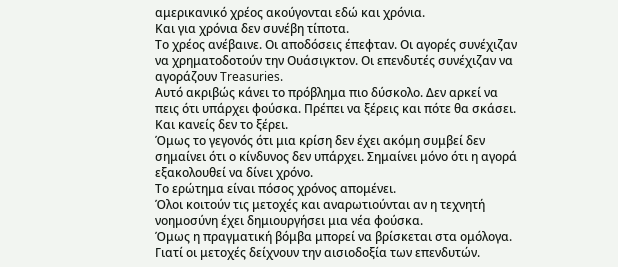αμερικανικό χρέος ακούγονται εδώ και χρόνια.
Και για χρόνια δεν συνέβη τίποτα.
Το χρέος ανέβαινε. Οι αποδόσεις έπεφταν. Οι αγορές συνέχιζαν να χρηματοδοτούν την Ουάσιγκτον. Οι επενδυτές συνέχιζαν να αγοράζουν Treasuries.
Αυτό ακριβώς κάνει το πρόβλημα πιο δύσκολο. Δεν αρκεί να πεις ότι υπάρχει φούσκα. Πρέπει να ξέρεις και πότε θα σκάσει. Και κανείς δεν το ξέρει.
Όμως το γεγονός ότι μια κρίση δεν έχει ακόμη συμβεί δεν σημαίνει ότι ο κίνδυνος δεν υπάρχει. Σημαίνει μόνο ότι η αγορά εξακολουθεί να δίνει χρόνο.
Το ερώτημα είναι πόσος χρόνος απομένει.
Όλοι κοιτούν τις μετοχές και αναρωτιούνται αν η τεχνητή νοημοσύνη έχει δημιουργήσει μια νέα φούσκα.
Όμως η πραγματική βόμβα μπορεί να βρίσκεται στα ομόλογα.
Γιατί οι μετοχές δείχνουν την αισιοδοξία των επενδυτών.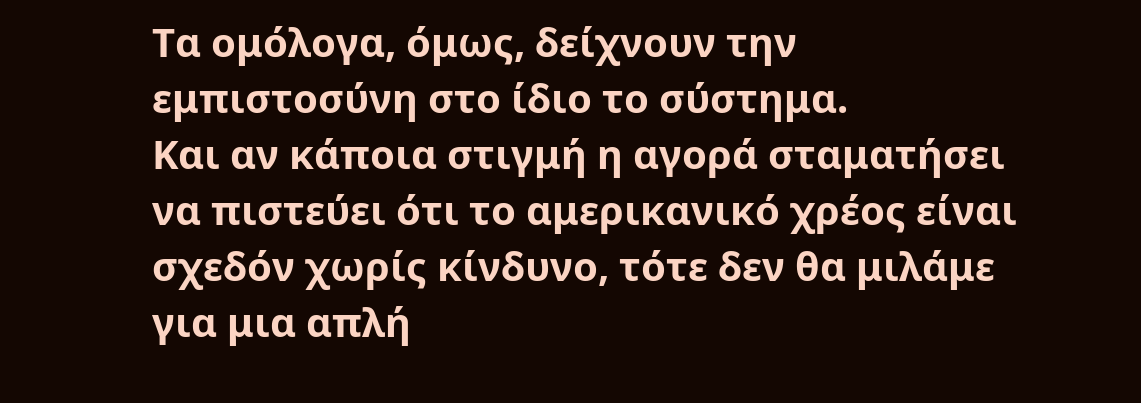Τα ομόλογα, όμως, δείχνουν την εμπιστοσύνη στο ίδιο το σύστημα.
Και αν κάποια στιγμή η αγορά σταματήσει να πιστεύει ότι το αμερικανικό χρέος είναι σχεδόν χωρίς κίνδυνο, τότε δεν θα μιλάμε για μια απλή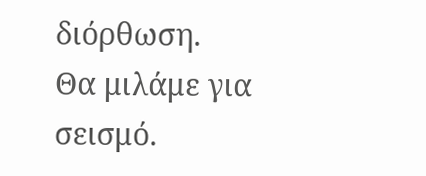διόρθωση.
Θα μιλάμε για σεισμό.